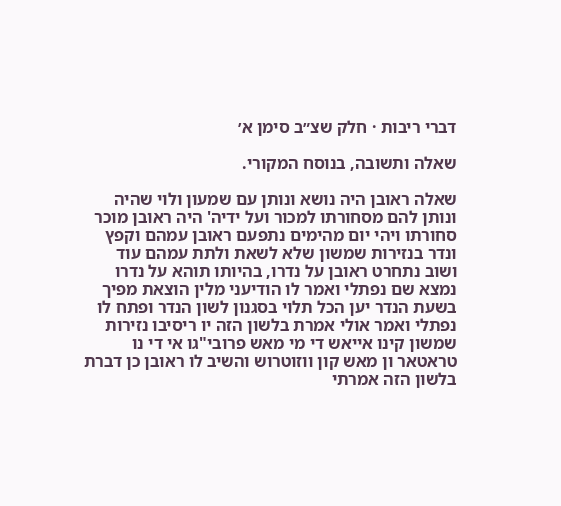דברי ריבות · חלק שצ״ב סימן א׳

שאלה ותשובה, בנוסח המקורי.

שאלה ראובן היה נושא ונותן עם שמעון ולוי שהיה ונותן להם מסחורתו למכור ועל ידיה' היה ראובן מוכר סחורתו ויהי יום מהימים נתפעם ראובן עמהם וקפץ ונדר בנזירות שמשון שלא לשאת ולתת עמהם עוד ושוב נתחרט ראובן על נדרו, בהיותו תוהא על נדרו נמצא שם נפתלי ואמר לו הודיעני מלין הוצאת מפיך בשעת הנדר יען הכל תלוי בסגנון לשון הנדר ופתח לו נפתלי ואמר אולי אמרת בלשון הזה יו ריסיבו נזירות שמשון קינו אייאש די מי מאש פרובי"גו אי די נו טראטאר ון מאש קון ווזוטרוש והשיב לו ראובן כן דברת בלשון הזה אמרתי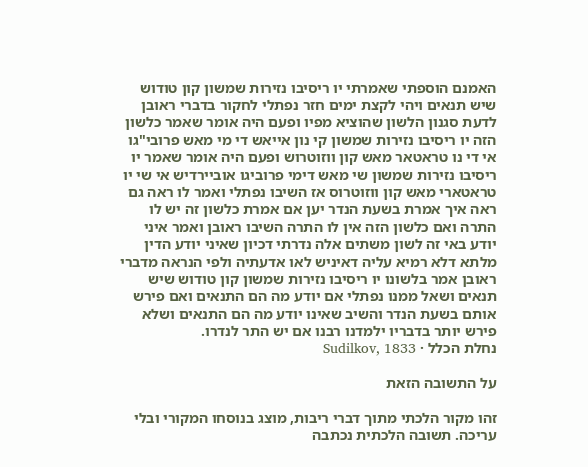האמנם הוספתי שאמרתי יו ריסיבו נזירות שמשון קון טודוש שיש תנאים ויהי לקצת ימים חזר נפתלי לחקור בדברי ראובן לדעת סגנון הלשון שהוציא מפיו ופעם היה אומר שאמר כלשון הזה יו ריסיבו נזירות שמשון קי נון אייאש די מי מאש פרובי"גו אי די נו טראטאר מאש קון ווזוטרוש ופעם היה אומר שאמר יו ריסיבו נזירות שמשון שי מאש דימי פרוביגו אוביירדיש אי שי יו טראטארי מאש קון ווזוטרוס אז השיבו נפתלי ואמר לו ראה גם ראה איך אמרת בשעת הנדר יען אם אמרת כלשון זה יש לו התרה ואם כלשון הזה אין לו התרה השיבו ראובן ואמר איני יודע באי זה לשון משתים אלה נדרתי דכיון שאיני יודע הדין מלתא דלא רמיא עליה דאיניש לאו אדעתיה ולפי הנראה מדברי ראובן אמר בלשונו יו ריסיבו נזירות שמשון קון טודוש שיש תנאים ושאל ממנו נפתלי אם יודע מה הם התנאים ואם פירש אותם בשעת הנדר והשיב שאינו יודע מה הם התנאים ושלא פירש יותר בדבריו ילמדנו רבנו אם יש התר לנדרו.
נחלת הכלל · Sudilkov, 1833

על התשובה הזאת

זהו מקור הלכתי מתוך דברי ריבות, מוצג בנוסחו המקורי ובלי עריכה. תשובה הלכתית נכתבה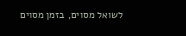לשואל מסוים, בזמן מסוים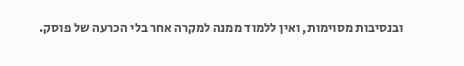ובנסיבות מסוימות, ואין ללמוד ממנה למקרה אחר בלי הכרעה של פוסק.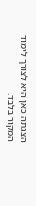הצגתה כאן היא לצורך לימוד המקור בלבד.